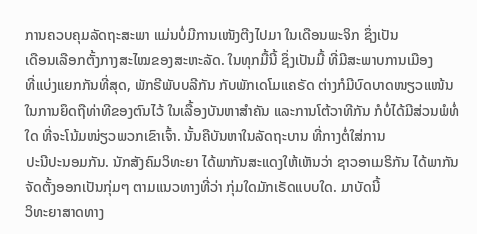ການຄວບຄຸມລັດຖະສະພາ ແມ່ນບໍ່ມີການເໜັງຕີງໄປມາ ໃນເດືອນພະຈິກ ຊຶ່ງເປັນ
ເດືອນເລືອກຕັ້ງກາງສະໄໝຂອງສະຫະລັດ. ໃນທຸກມື້ນີ້ ຊຶ່ງເປັນມື້ ທີ່ມີສະພາບການເມືອງ
ທີ່ແບ່ງແຍກກັນທີ່ສຸດ, ພັກຣີພັບບລີກັນ ກັບພັກເດໂມແຄຣັດ ຕ່າງກໍມີບົດບາດໜຽວແໜ້ນ
ໃນການຍຶດຖືທ່າທີຂອງຕົນໄວ້ ໃນເລື້ອງບັນຫາສຳຄັນ ແລະການໂຕ້ວາທີກັນ ກໍບໍ່ໄດ້ມີສ່ວນພໍທໍ່ໃດ ທີ່ຈະໂນ້ມໜ່ຽວພວກເຂົາເຈົ້າ. ນັ້ນຄືບັນຫາໃນລັດຖະບານ ທີ່ກາງຕໍ່ໃສ່ການ
ປະນີປະນອມກັນ. ນັກສັງຄົມວິທະຍາ ໄດ້ພາກັນສະແດງໃຫ້ເຫັນວ່າ ຊາວອາເມຣິກັນ ໄດ້ພາກັນຈັດຕັ້ງອອກເປັນກຸ່ມໆ ຕາມແນວທາງທີ່ວ່າ ກຸ່ມໃດມັກເຣັດແບບໃດ. ມາບັດນີ້
ວິທະຍາສາດທາງ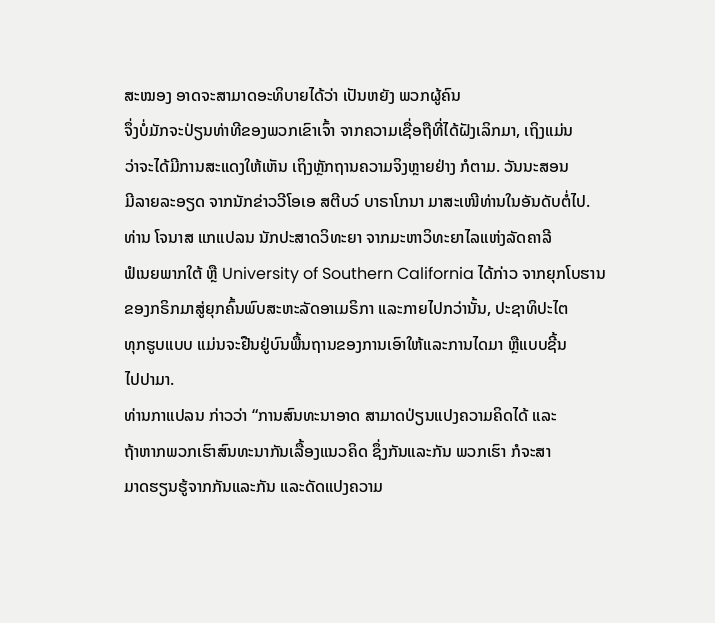ສະໝອງ ອາດຈະສາມາດອະທິບາຍໄດ້ວ່າ ເປັນຫຍັງ ພວກຜູ້ຄົນ
ຈຶ່ງບໍ່ມັກຈະປ່ຽນທ່າທີຂອງພວກເຂົາເຈົ້າ ຈາກຄວາມເຊື່ອຖືທີ່ໄດ້ຝັງເລິກມາ, ເຖິງແມ່ນ
ວ່າຈະໄດ້ມີການສະແດງໃຫ້ເຫັນ ເຖິງຫຼັກຖານຄວາມຈິງຫຼາຍຢ່າງ ກໍຕາມ. ວັນນະສອນ
ມີລາຍລະອຽດ ຈາກນັກຂ່າວວີໂອເອ ສຕີບວ໌ ບາຣາໂກນາ ມາສະເໜີທ່ານໃນອັນດັບຕໍ່ໄປ.
ທ່ານ ໂຈນາສ ແກແປລນ ນັກປະສາດວິທະຍາ ຈາກມະຫາວິທະຍາໄລແຫ່ງລັດຄາລີ
ຟໍເນຍພາກໃຕ້ ຫຼື University of Southern California ໄດ້ກ່າວ ຈາກຍຸກໂບຮານ
ຂອງກຣິກມາສູ່ຍຸກຄົ້ນພົບສະຫະລັດອາເມຣິກາ ແລະກາຍໄປກວ່ານັ້ນ, ປະຊາທິປະໄຕ
ທຸກຮູບແບບ ແມ່ນຈະຢືນຢູ່ບົນພື້ນຖານຂອງການເອົາໃຫ້ແລະການໄດມາ ຫຼືແບບຊີ້ນ
ໄປປາມາ.
ທ່ານກາແປລນ ກ່າວວ່າ “ການສົນທະນາອາດ ສາມາດປ່ຽນແປງຄວາມຄິດໄດ້ ແລະ
ຖ້າຫາກພວກເຮົາສົນທະນາກັນເລື້ອງແນວຄິດ ຊຶ່ງກັນແລະກັນ ພວກເຮົາ ກໍຈະສາ
ມາດຮຽນຮູ້ຈາກກັນແລະກັນ ແລະດັດແປງຄວາມ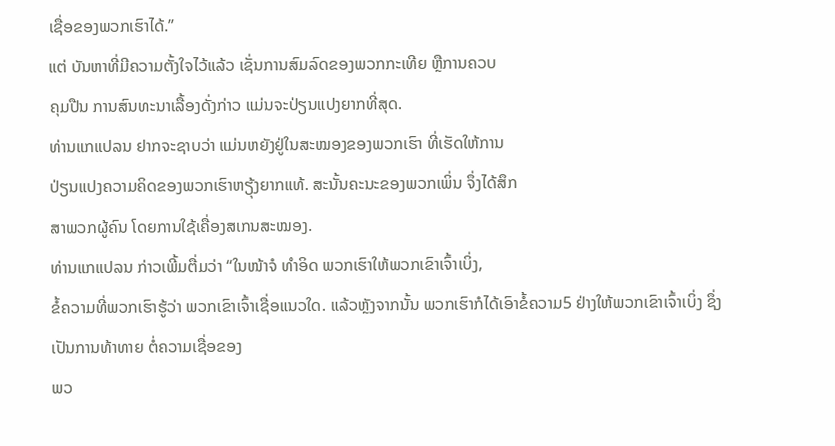ເຊື່ອຂອງພວກເຮົາໄດ້.”
ແຕ່ ບັນຫາທີ່ມີຄວາມຕັ້ງໃຈໄວ້ແລ້ວ ເຊັ່ນການສົມລົດຂອງພວກກະເທີຍ ຫຼືການຄວບ
ຄຸມປືນ ການສົນທະນາເລື້ອງດັ່ງກ່າວ ແມ່ນຈະປ່ຽນແປງຍາກທີ່ສຸດ.
ທ່ານແກແປລນ ຢາກຈະຊາບວ່າ ແມ່ນຫຍັງຢູ່ໃນສະໝອງຂອງພວກເຮົາ ທີ່ເຮັດໃຫ້ການ
ປ່ຽນແປງຄວາມຄິດຂອງພວກເຮົາຫຽຸ້ງຍາກແທ້. ສະນັ້ນຄະນະຂອງພວກເພິ່ນ ຈຶ່ງໄດ້ສຶກ
ສາພວກຜູ້ຄົນ ໂດຍການໃຊ້ເຄື່ອງສເກນສະໝອງ.
ທ່ານແກແປລນ ກ່າວເພີ້ມຕື່ມວ່າ “ໃນໜ້າຈໍ ທຳອິດ ພວກເຮົາໃຫ້ພວກເຂົາເຈົ້າເບິ່ງ,
ຂໍ້ຄວາມທີ່ພວກເຮົາຮູ້ວ່າ ພວກເຂົາເຈົ້າເຊື່ອແນວໃດ. ແລ້ວຫຼັງຈາກນັ້ນ ພວກເຮົາກໍໄດ້ເອົາຂໍ້ຄວາມ5 ຢ່າງໃຫ້ພວກເຂົາເຈົ້າເບິ່ງ ຊຶ່ງເປັນການທ້າທາຍ ຕໍ່ຄວາມເຊື່ອຂອງ
ພວ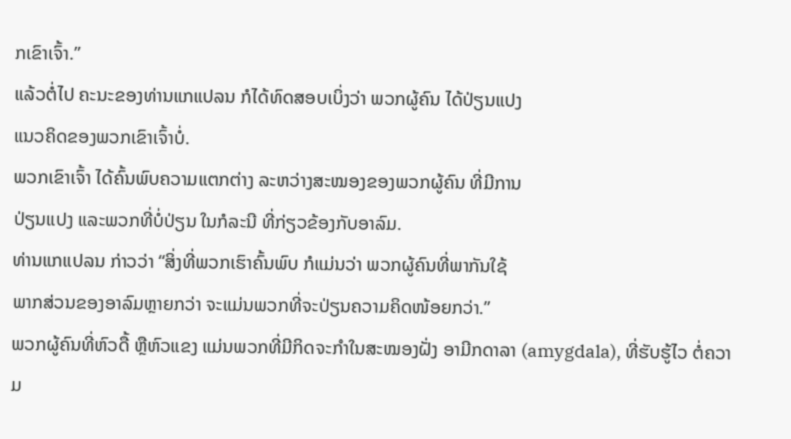ກເຂົາເຈົ້າ.”
ແລ້ວຕໍ່ໄປ ຄະນະຂອງທ່ານແກແປລນ ກໍໄດ້ທົດສອບເບິ່ງວ່າ ພວກຜູ້ຄົນ ໄດ້ປ່ຽນແປງ
ແນວຄິດຂອງພວກເຂົາເຈົ້າບໍ່.
ພວກເຂົາເຈົ້າ ໄດ້ຄົ້ນພົບຄວາມແຕກຕ່າງ ລະຫວ່າງສະໝອງຂອງພວກຜູ້ຄົນ ທີ່ມີການ
ປ່ຽນແປງ ແລະພວກທີ່ບໍ່ປ່ຽນ ໃນກໍລະນີ ທີ່ກ່ຽວຂ້ອງກັບອາລົມ.
ທ່ານແກແປລນ ກ່າວວ່າ “ສິ່ງທີ່ພວກເຮົາຄົ້ນພົບ ກໍແມ່ນວ່າ ພວກຜູ້ຄົນທີ່ພາກັນໃຊ້
ພາກສ່ວນຂອງອາລົມຫຼາຍກວ່າ ຈະແມ່ນພວກທີ່ຈະປ່ຽນຄວາມຄິດໜ້ອຍກວ່າ.”
ພວກຜູ້ຄົນທີ່ຫົວດື້ ຫຼືຫົວແຂງ ແມ່ນພວກທີ່ມີກິດຈະກຳໃນສະໝອງຝັ່ງ ອາມີກດາລາ (amygdala), ທີ່ຮັບຮູ້ໄວ ຕໍ່ຄວາມ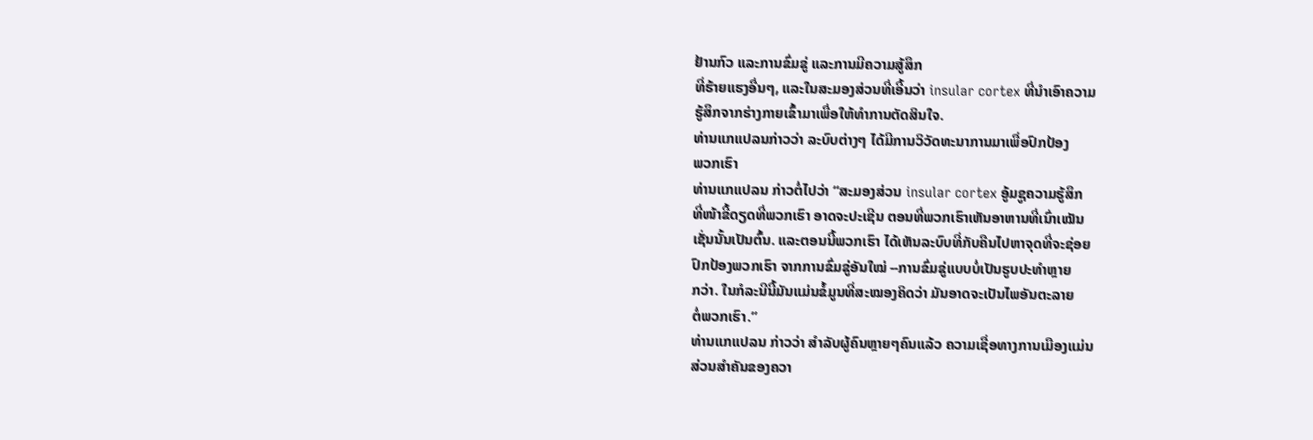ຢ້ານກົວ ແລະການຂົ່ມຂູ່ ແລະການມີຄວາມສູ້ສຶກ
ທີ່ຮ້າຍແຮງອື່ນໆ, ແລະໃນສະມອງສ່ວນທີ່ເອີ້ນວ່າ insular cortex ທີ່ນຳເອົາຄວາມ
ຮູ້ສຶກຈາກຮ່າງກາຍເຂົ້າມາເພື່ອໃຫ້ທຳການຕັດສິນໃຈ.
ທ່ານແກແປລນກ່າວວ່າ ລະບົບຕ່າງໆ ໄດ້ມີການວິວັດທະນາການມາເພື່ອປົກປ້ອງ
ພວກເຮົາ
ທ່ານແກແປລນ ກ່າວຕໍ່ໄປວ່າ “ສະມອງສ່ວນ insular cortex ອູ້ມຊູຄວາມຮູ້ສຶກ
ທີ່ໜ້າຂີ້ດຽດທີ່ພວກເຮົາ ອາດຈະປະເຊີນ ຕອນທີ່ພວກເຮົາເຫັນອາຫານທີ່ເນົ່າເໝັນ
ເຊັ່ນນັ້ນເປັນຕົ້ນ. ແລະຕອນນີ້ພວກເຮົາ ໄດ້ເຫັນລະບົບທີ່ກັບຄືນໄປຫາຈຸດທີ່ຈະຊ່ອຍ
ປົກປ້ອງພວກເຮົາ ຈາກການຂົ່ມຂູ່ອັນໃໝ່ --ການຂົ່ມຂູ່ແບບບໍ່ເປັນຮູບປະທຳຫຼາຍ
ກວ່າ. ໃນກໍລະນີນີ້ມັນແມ່ນຂໍ້ມູນທີ່ສະໝອງຄິດວ່າ ມັນອາດຈະເປັນໄພອັນຕະລາຍ
ຕໍ່ພວກເຮົາ.”
ທ່ານແກແປລນ ກ່າວວ່າ ສຳລັບຜູ້ຄົນຫຼາຍໆຄົນແລ້ວ ຄວາມເຊື່ອທາງການເມືອງແມ່ນ
ສ່ວນສຳຄັນຂອງຄວາ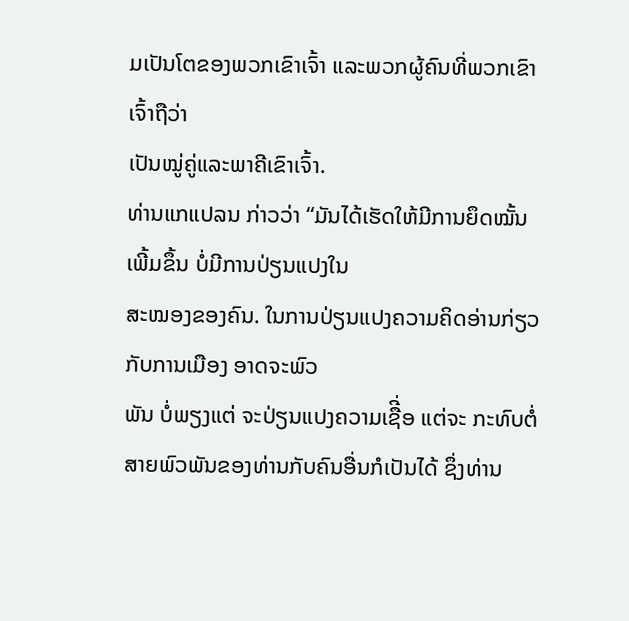ມເປັນໂຕຂອງພວກເຂົາເຈົ້າ ແລະພວກຜູ້ຄົນທີ່ພວກເຂົາເຈົ້າຖືວ່າ
ເປັນໝູ່ຄູ່ແລະພາຄີເຂົາເຈົ້າ.
ທ່ານແກແປລນ ກ່າວວ່າ “ມັນໄດ້ເຮັດໃຫ້ມີການຍຶດໝັ້ນເພີ້ມຂຶ້ນ ບໍ່ມີການປ່ຽນແປງໃນ
ສະໝອງຂອງຄົນ. ໃນການປ່ຽນແປງຄວາມຄິດອ່ານກ່ຽວກັບການເມືອງ ອາດຈະພົວ
ພັນ ບໍ່ພຽງແຕ່ ຈະປ່ຽນແປງຄວາມເຊືີ່ອ ແຕ່ຈະ ກະທົບຕໍ່ສາຍພົວພັນຂອງທ່ານກັບຄົນອື່ນກໍເປັນໄດ້ ຊຶ່ງທ່ານ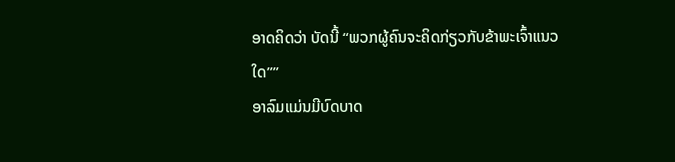ອາດຄິດວ່າ ບັດນີ້ “ພວກຜູ້ຄົນຈະຄິດກ່ຽວກັບຂ້າພະເຈົ້າແນວ
ໃດ””
ອາລົມແມ່ນມີບົດບາດ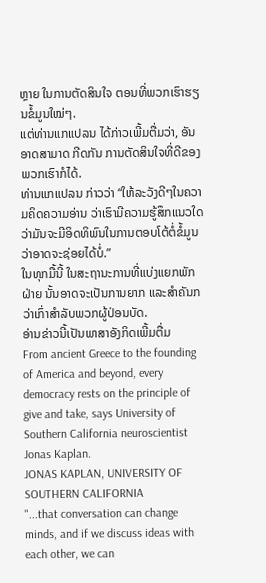ຫຼາຍ ໃນການຕັດສິນໃຈ ຕອນທີ່ພວກເຮົາຮຽນຂໍ້ມູນໃໝ່ໆ.
ແຕ່ທ່ານແກແປລນ ໄດ້ກ່າວເພີ້ມຕື່ມວ່າ, ອັນອາດສາມາດ ກີດກັນ ການຕັດສິນໃຈທີ່ດີຂອງພວກເຮົາກໍໄດ້.
ທ່ານແກແປລນ ກ່າວວ່າ “ໃຫ້ລະວັງດີໆໃນຄວາມຄິດຄວາມອ່ານ ວ່າເຮົາມີຄວາມຮູ້ສຶກແນວໃດ ວ່າມັນຈະມີອິດທິພົນໃນການຕອບໂຕ້ຕໍ່ຂໍ້ມູນ ວ່າອາດຈະຊ່ອຍໄດ້ບໍ່.”
ໃນທຸກມື້ນີ້ ໃນສະຖານະການທີ່ແບ່ງແຍກພັກຝ່າຍ ນັ້ນອາດຈະເປັນການຍາກ ແລະສຳຄັນກວ່າເກົ່າສຳລັບພວກຜູ້ປ່ອນບັດ.
ອ່ານຂ່າວນີ້ເປັນພາສາອັງກິດເພີ້ມຕື່ມ
From ancient Greece to the founding of America and beyond, every democracy rests on the principle of give and take, says University of Southern California neuroscientist Jonas Kaplan.
JONAS KAPLAN, UNIVERSITY OF SOUTHERN CALIFORNIA
"...that conversation can change minds, and if we discuss ideas with each other, we can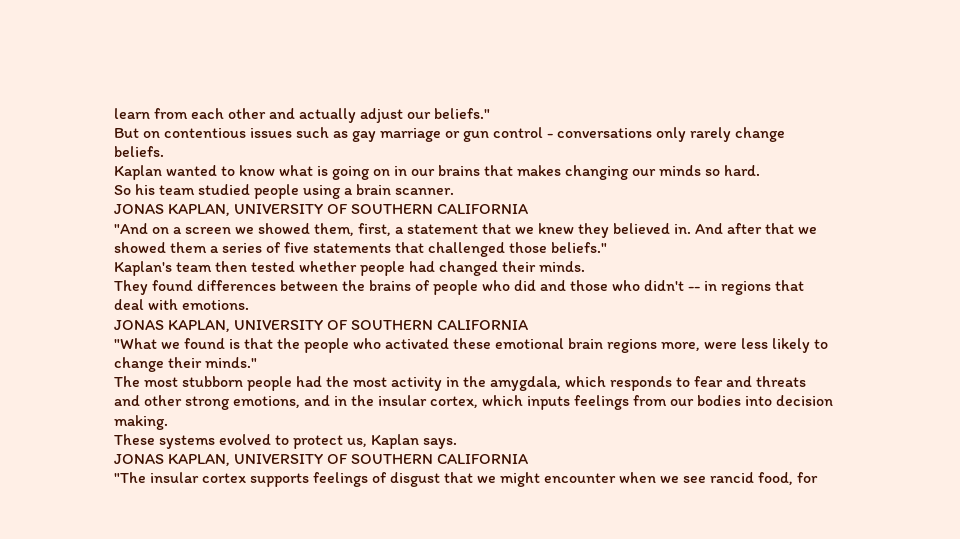learn from each other and actually adjust our beliefs."
But on contentious issues such as gay marriage or gun control - conversations only rarely change beliefs.
Kaplan wanted to know what is going on in our brains that makes changing our minds so hard.
So his team studied people using a brain scanner.
JONAS KAPLAN, UNIVERSITY OF SOUTHERN CALIFORNIA
"And on a screen we showed them, first, a statement that we knew they believed in. And after that we showed them a series of five statements that challenged those beliefs."
Kaplan's team then tested whether people had changed their minds.
They found differences between the brains of people who did and those who didn't -- in regions that deal with emotions.
JONAS KAPLAN, UNIVERSITY OF SOUTHERN CALIFORNIA
"What we found is that the people who activated these emotional brain regions more, were less likely to change their minds."
The most stubborn people had the most activity in the amygdala, which responds to fear and threats and other strong emotions, and in the insular cortex, which inputs feelings from our bodies into decision making.
These systems evolved to protect us, Kaplan says.
JONAS KAPLAN, UNIVERSITY OF SOUTHERN CALIFORNIA
"The insular cortex supports feelings of disgust that we might encounter when we see rancid food, for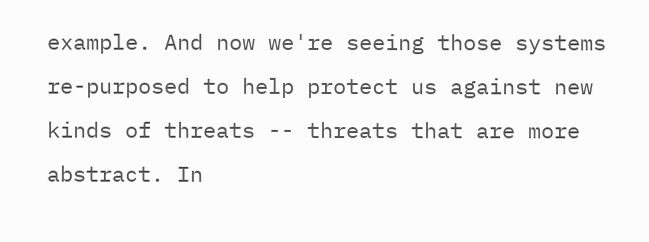example. And now we're seeing those systems re-purposed to help protect us against new kinds of threats -- threats that are more abstract. In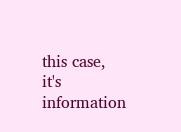this case, it's information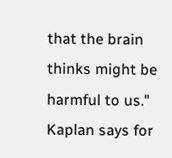that the brain thinks might be harmful to us."
Kaplan says for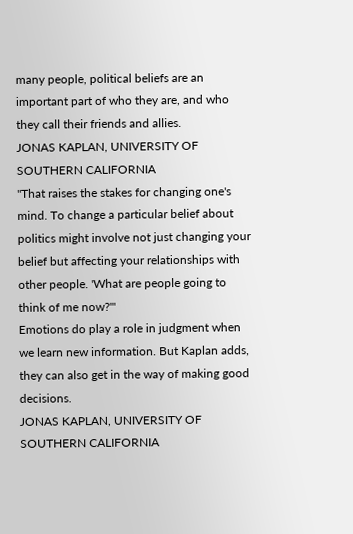many people, political beliefs are an important part of who they are, and who they call their friends and allies.
JONAS KAPLAN, UNIVERSITY OF SOUTHERN CALIFORNIA
"That raises the stakes for changing one's mind. To change a particular belief about politics might involve not just changing your belief but affecting your relationships with other people. 'What are people going to think of me now?'"
Emotions do play a role in judgment when we learn new information. But Kaplan adds, they can also get in the way of making good decisions.
JONAS KAPLAN, UNIVERSITY OF SOUTHERN CALIFORNIA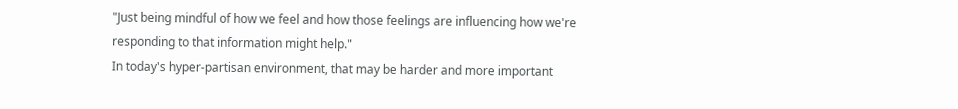"Just being mindful of how we feel and how those feelings are influencing how we're responding to that information might help."
In today's hyper-partisan environment, that may be harder and more important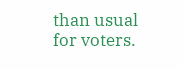than usual for voters.